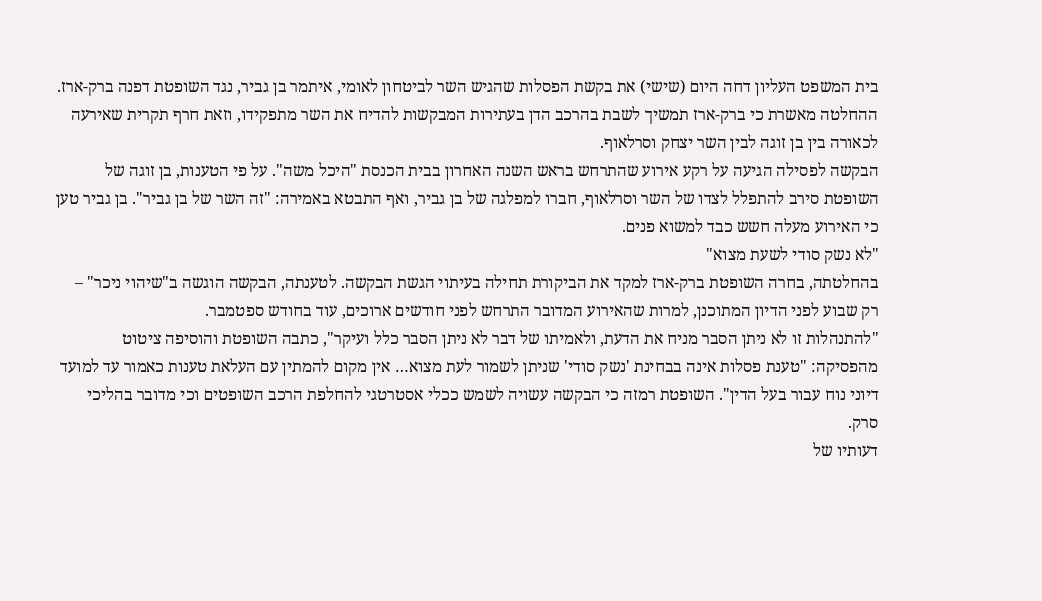בית המשפט העליון דחה היום (שישי) את בקשת הפסלות שהגיש השר לביטחון לאומי, איתמר בן גביר, נגד השופטת דפנה ברק-ארז. ההחלטה מאשרת כי ברק-ארז תמשיך לשבת בהרכב הדן בעתירות המבקשות להדיח את השר מתפקידו, וזאת חרף תקרית שאירעה לכאורה בין בן זוגה לבין השר יצחק וסרלאוף.
הבקשה לפסילה הגיעה על רקע אירוע שהתרחש בראש השנה האחרון בבית הכנסת "היכל משה". על פי הטענות, בן זוגה של השופטת סירב להתפלל לצדו של השר וסרלאוף, חברו למפלגה של בן גביר, ואף התבטא באמירה: "זה השר של בן גביר". בן גביר טען כי האירוע מעלה חשש כבד למשוא פנים.
"לא נשק סודי לשעת מצוא"
בהחלטתה, בחרה השופטת ברק-ארז למקד את הביקורת תחילה בעיתוי הגשת הבקשה. לטענתה, הבקשה הוגשה ב"שיהוי ניכר" – רק שבוע לפני הדיון המתוכנן, למרות שהאירוע המדובר התרחש לפני חודשים ארוכים, עוד בחודש ספטמבר.
"להתנהלות זו לא ניתן הסבר מניח את הדעת, ולאמיתו של דבר לא ניתן הסבר כלל ועיקר", כתבה השופטת והוסיפה ציטוט מהפסיקה: "טענת פסלות אינה בבחינת 'נשק סודי' שניתן לשמור לעת מצוא… אין מקום להמתין עם העלאת טענות כאמור עד למועד דיוני נוח עבור בעל הדין". השופטת רמזה כי הבקשה עשויה לשמש ככלי אסטרטגי להחלפת הרכב השופטים וכי מדובר בהליכי סרק.
דעותיו של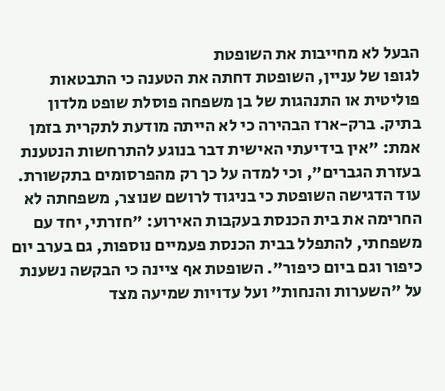הבעל לא מחייבות את השופטת
לגופו של עניין, השופטת דחתה את הטענה כי התבטאות פוליטית או התנהגות של בן משפחה פוסלת שופט מלדון בתיק. ברק-ארז הבהירה כי לא הייתה מודעת לתקרית בזמן אמת: "אין בידיעתי האישית דבר בנוגע להתרחשות הנטענת בעזרת הגברים", וכי למדה על כך רק מהפרסומים בתקשורת.
עוד הדגישה השופטת כי בניגוד לרושם שנוצר, משפחתה לא החרימה את בית הכנסת בעקבות האירוע: "חזרתי, יחד עם משפחתי, להתפלל בבית הכנסת פעמיים נוספות, גם בערב יום כיפור וגם ביום כיפור". השופטת אף ציינה כי הבקשה נשענת על "השערות והנחות" ועל עדויות שמיעה מצד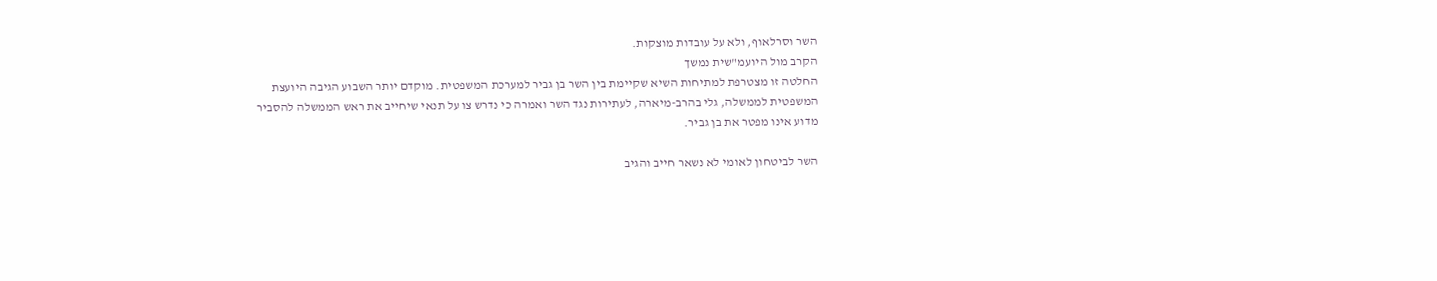השר וסרלאוף, ולא על עובדות מוצקות.
הקרב מול היועמ"שית נמשך
החלטה זו מצטרפת למתיחות השיא שקיימת בין השר בן גביר למערכת המשפטית. מוקדם יותר השבוע הגיבה היועצת המשפטית לממשלה, גלי בהרב-מיארה, לעתירות נגד השר ואמרה כי נדרש צו על תנאי שיחייב את ראש הממשלה להסביר מדוע אינו מפטר את בן גביר.

השר לביטחון לאומי לא נשאר חייב והגיב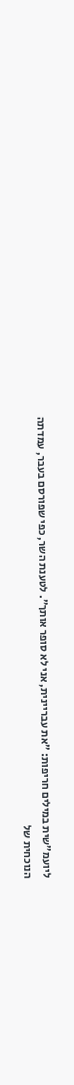ליועמ"שית במילים חריפות: "את עבריינית, אני לא סופר אותך". לטענת השר, כפי שפורסם בעבר, עמדתה הנוכחית של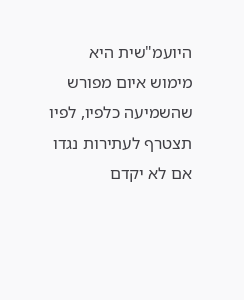היועמ"שית היא מימוש איום מפורש שהשמיעה כלפיו, לפיו תצטרף לעתירות נגדו אם לא יקדם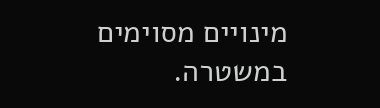מינויים מסוימים במשטרה.